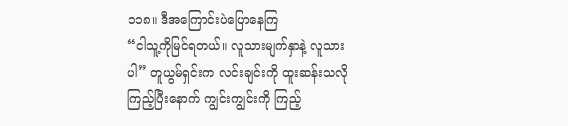၁၁၈။ ဒီအကြောင်းပဲပြောနေကြ
“ငါသူ့ကိုမြင်ရတယ်။ လူသားမျက်နှာနဲ့ လူသားပါ” တူယွမ်ရှင်းက လင်းချင်းကို ထူးဆန်းသလို ကြည့်ပြီးနောက် ကျွင်းကျွင်းကို ကြည့်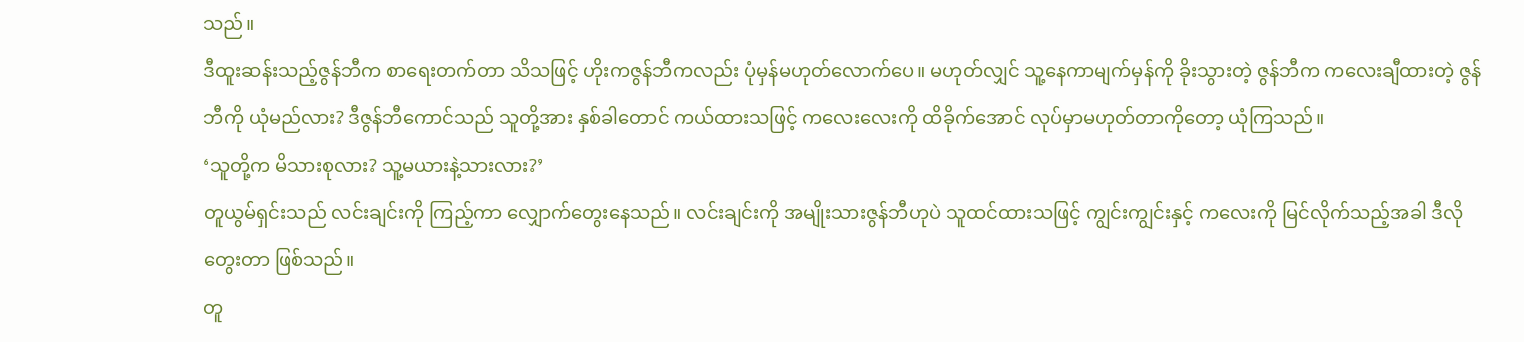သည်။
ဒီထူးဆန်းသည့်ဇွန်ဘီက စာရေးတက်တာ သိသဖြင့် ဟိုးကဇွန်ဘီကလည်း ပုံမှန်မဟုတ်လောက်ပေ။ မဟုတ်လျှင် သူ့နေကာမျက်မှန်ကို ခိုးသွားတဲ့ ဇွန်ဘီက ကလေးချီထားတဲ့ ဇွန်ဘီကို ယုံမည်လား? ဒီဇွန်ဘီကောင်သည် သူတို့အား နှစ်ခါတောင် ကယ်ထားသဖြင့် ကလေးလေးကို ထိခိုက်အောင် လုပ်မှာမဟုတ်တာကိုတော့ ယုံကြသည်။
‘သူတို့က မိသားစုလား? သူ့မယားနဲ့သားလား?’
တူယွမ်ရှင်းသည် လင်းချင်းကို ကြည့်ကာ လျှောက်တွေးနေသည်။ လင်းချင်းကို အမျိုးသားဇွန်ဘီဟုပဲ သူထင်ထားသဖြင့် ကျွင်းကျွင်းနှင့် ကလေးကို မြင်လိုက်သည့်အခါ ဒီလိုတွေးတာ ဖြစ်သည်။
တူ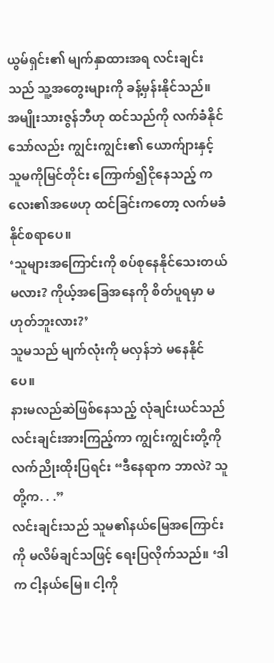ယွမ်ရှင်း၏ မျက်နှာထားအရ လင်းချင်းသည် သူ့အတွေးများကို ခန့်မှန်းနိုင်သည်။ အမျိုးသားဇွန်ဘီဟု ထင်သည်ကို လက်ခံနိုင်သော်လည်း ကျွင်းကျွင်း၏ ယောက်ျားနှင့် သူမကိုမြင်တိုင်း ကြောက်၍ငိုနေသည့် ကလေး၏အဖေဟု ထင်ခြင်းကတော့ လက်မခံနိုင်စရာပေ။
‘သူများအကြောင်းကို စပ်စုနေနိုင်သေးတယ်မလား? ကိုယ့်အခြေအနေကို စိတ်ပူရမှာ မဟုတ်ဘူးလား?’
သူမသည် မျက်လုံးကို မလှန်ဘဲ မနေနိုင်ပေ။
နားမလည်ဆဲဖြစ်နေသည့် လုံချင်းယင်သည် လင်းချင်းအားကြည့်ကာ ကျွင်းကျွင်းတို့ကို လက်ညိုးထိုးပြရင်း “ဒီနေရာက ဘာလဲ? သူတို့က. . .”
လင်းချင်းသည် သူမ၏နယ်မြေအကြောင်းကို မလိမ်ချင်သဖြင့် ရေးပြလိုက်သည်။ ‘ဒါက ငါ့နယ်မြေ။ ငါ့ကို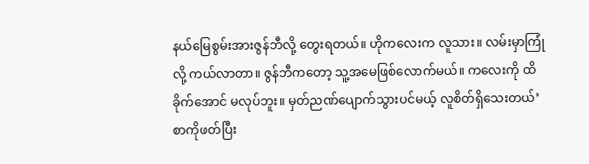နယ်မြေစွမ်းအားဇွန်ဘီလို့ တွေးရတယ်။ ဟိုကလေးက လူသား။ လမ်းမှာကြုံလို့ ကယ်လာတာ။ ဇွန်ဘီကတော့ သူ့အမေဖြစ်လောက်မယ်။ ကလေးကို ထိခိုက်အောင် မလုပ်ဘူး။ မှတ်ညဏ်ပျောက်သွားပင်မယ့် လူစိတ်ရှိသေးတယ်’
စာကိုဖတ်ပြီး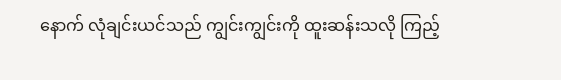နောက် လုံချင်းယင်သည် ကျွင်းကျွင်းကို ထူးဆန်းသလို ကြည့်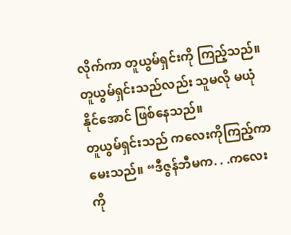လိုက်ကာ တူယွမ်ရှင်းကို ကြည့်သည်။ တူယွမ်ရှင်းသည်လည်း သူမလို မယုံနိုင်အောင် ဖြစ်နေသည်။
တူယွမ်ရှင်းသည် ကလေးကိုကြည့်ကာ မေးသည်။ “ဒီဇွန်ဘီမက. . .ကလေးကို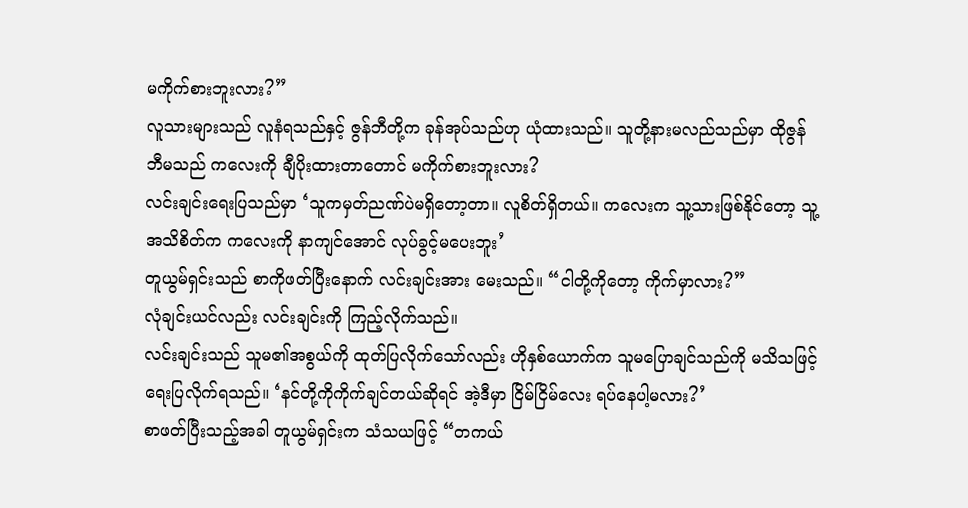မကိုက်စားဘူးလား?”
လူသားများသည် လူနံရသည်နှင့် ဇွန်ဘီတို့က ခုန်အုပ်သည်ဟု ယုံထားသည်။ သူတို့နားမလည်သည်မှာ ထိုဇွန်ဘီမသည် ကလေးကို ချီပိုးထားတာတောင် မကိုက်စားဘူးလား?
လင်းချင်းရေးပြသည်မှာ ‘သူကမှတ်ညဏ်ပဲမရှိတော့တာ။ လူစိတ်ရှိတယ်။ ကလေးက သူ့သားဖြစ်နိုင်တော့ သူ့အသိစိတ်က ကလေးကို နာကျင်အောင် လုပ်ခွင့်မပေးဘူး’
တူယွမ်ရှင်းသည် စာကိုဖတ်ပြီးနောက် လင်းချင်းအား မေးသည်။ “ငါတို့ကိုတော့ ကိုက်မှာလား?”
လုံချင်းယင်လည်း လင်းချင်းကို ကြည့်လိုက်သည်။
လင်းချင်းသည် သူမ၏အစွယ်ကို ထုတ်ပြလိုက်သော်လည်း ဟိုနှစ်ယောက်က သူမပြောချင်သည်ကို မသိသဖြင့် ရေးပြလိုက်ရသည်။ ‘နင်တို့ကိုကိုက်ချင်တယ်ဆိုရင် အဲ့ဒီမှာ ငြိမ်ငြိမ်လေး ရပ်နေပါ့မလား?’
စာဖတ်ပြီးသည့်အခါ တူယွမ်ရှင်းက သံသယဖြင့် “တကယ်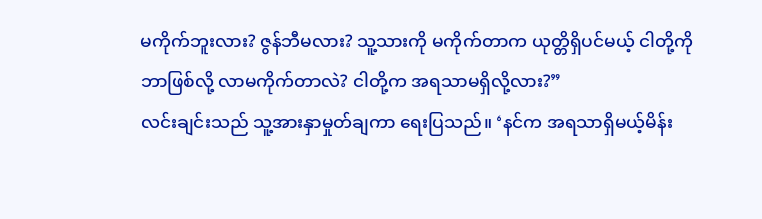မကိုက်ဘူးလား? ဇွန်ဘီမလား? သူ့သားကို မကိုက်တာက ယုတ္တိရှိပင်မယ့် ငါတို့ကို ဘာဖြစ်လို့ လာမကိုက်တာလဲ? ငါတို့က အရသာမရှိလို့လား?”
လင်းချင်းသည် သူ့အားနှာမှုတ်ချကာ ရေးပြသည်။ ‘နင်က အရသာရှိမယ့်မိန်း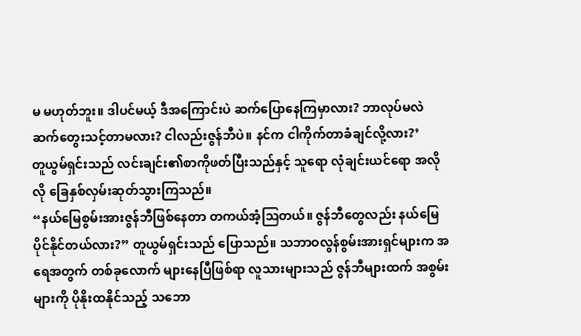မ မဟုတ်ဘူး။ ဒါပင်မယ့် ဒီအကြောင်းပဲ ဆက်ပြောနေကြမှာလား? ဘာလုပ်မလဲ ဆက်တွေးသင့်တာမလား? ငါလည်းဇွန်ဘီပဲ။ နင်က ငါကိုက်တာခံချင်လို့လား?’
တူယွမ်ရှင်းသည် လင်းချင်း၏စာကိုဖတ်ပြီးသည်နှင့် သူရော လုံချင်းယင်ရော အလိုလို ခြေနှစ်လှမ်းဆုတ်သွားကြသည်။
“နယ်မြေစွမ်းအားဇွန်ဘီဖြစ်နေတာ တကယ်အံ့သြတယ်။ ဇွန်ဘီတွေလည်း နယ်မြေပိုင်နိုင်တယ်လား?” တူယွမ်ရှင်းသည် ပြောသည်။ သဘာဝလွန်စွမ်းအားရှင်များက အရေအတွက် တစ်ခုလောက် များနေပြီဖြစ်ရာ လူသားများသည် ဇွန်ဘီများထက် အစွမ်းများကို ပိုနိုးထနိုင်သည့် သဘော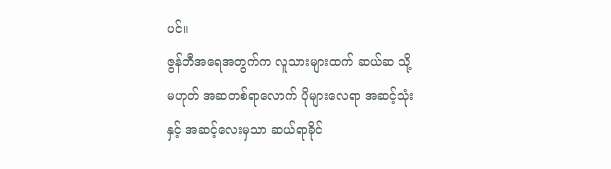ပင်။
ဇွန်ဘီအရေအတွက်က လူသားများထက် ဆယ်ဆ သို့မဟုတ် အဆတစ်ရာလောက် ပိုများလေရာ အဆင့်သုံးနှင့် အဆင့်လေးမှသာ ဆယ်ရာခိုင်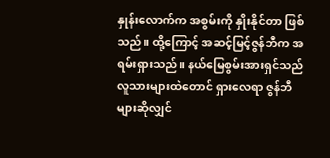နှုန်းလောက်က အစွမ်းကို နှိုးနိုင်တာ ဖြစ်သည်။ ထို့ကြောင့် အဆင့်မြင့်ဇွန်ဘီက အရမ်းရှားသည်။ နယ်မြေစွမ်းအားရှင်သည် လူသားများထဲတောင် ရှားလေရာ ဇွန်ဘီများဆိုလျှင်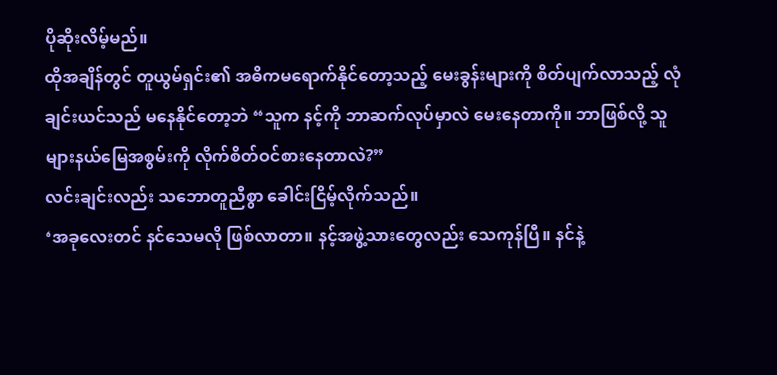ပိုဆိုးလိမ့်မည်။
ထိုအချိန်တွင် တူယွမ်ရှင်း၏ အဓိကမရောက်နိုင်တော့သည့် မေးခွန်းများကို စိတ်ပျက်လာသည့် လုံချင်းယင်သည် မနေနိုင်တော့ဘဲ “သူက နင့်ကို ဘာဆက်လုပ်မှာလဲ မေးနေတာကို။ ဘာဖြစ်လို့ သူများနယ်မြေအစွမ်းကို လိုက်စိတ်ဝင်စားနေတာလဲ?”
လင်းချင်းလည်း သဘောတူညီစွာ ခေါင်းငြိမ့်လိုက်သည်။
‘အခုလေးတင် နင်သေမလို ဖြစ်လာတာ။ နင့်အဖွဲ့သားတွေလည်း သေကုန်ပြီ။ နင်နဲ့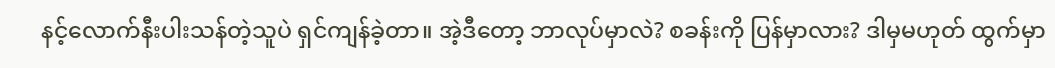နင့်လောက်နီးပါးသန်တဲ့သူပဲ ရှင်ကျန်ခဲ့တာ။ အဲ့ဒီတော့ ဘာလုပ်မှာလဲ? စခန်းကို ပြန်မှာလား? ဒါမှမဟုတ် ထွက်မှာ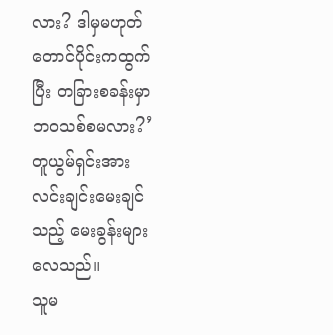လား? ဒါမှမဟုတ် တောင်ပိုင်းကထွက်ပြီး တခြားစခန်းမှာ ဘဝသစ်စမလား?’ တူယွမ်ရှင်းအား လင်းချင်းမေးချင်သည့် မေးခွန်းများလေသည်။
သူမ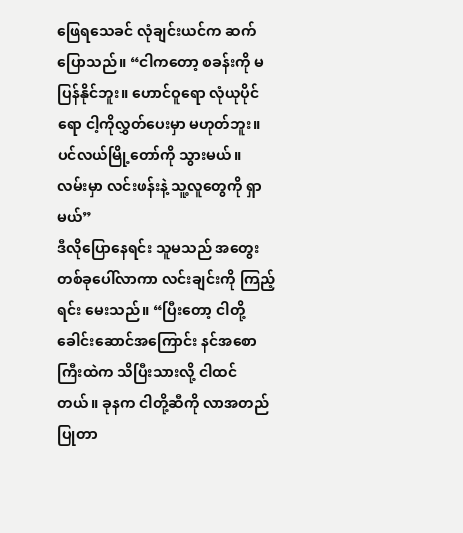ဖြေရသေခင် လုံချင်းယင်က ဆက်ပြောသည်။ “ငါကတော့ စခန်းကို မပြန်နိုင်ဘူး။ ဟောင်ဝူရော လုံယုပိုင်ရော ငါ့ကိုလွှတ်ပေးမှာ မဟုတ်ဘူး။ ပင်လယ်မြို့တော်ကို သွားမယ်။ လမ်းမှာ လင်းဖန်းနဲ့ သူ့လူတွေကို ရှာမယ်”
ဒီလိုပြောနေရင်း သူမသည် အတွေးတစ်ခုပေါ်လာကာ လင်းချင်းကို ကြည့်ရင်း မေးသည်။ “ပြီးတော့ ငါတို့ခေါင်းဆောင်အကြောင်း နင်အစောကြီးထဲက သိပြီးသားလို့ ငါထင်တယ်။ ခုနက ငါတို့ဆီကို လာအတည်ပြုတာ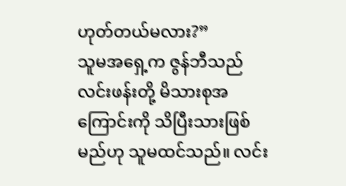ဟုတ်တယ်မလား?”
သူမအရှေ့က ဇွန်ဘီသည် လင်းဖန်းတို့ မိသားစုအကြောင်းကို သိပြီးသားဖြစ်မည်ဟု သူမထင်သည်။ လင်း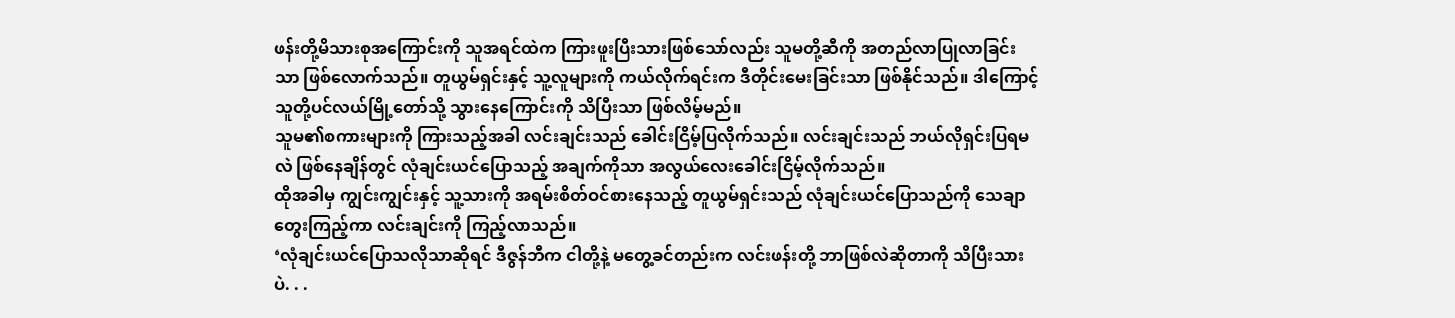ဖန်းတို့မိသားစုအကြောင်းကို သူအရင်ထဲက ကြားဖူးပြီးသားဖြစ်သော်လည်း သူမတို့ဆီကို အတည်လာပြုလာခြင်းသာ ဖြစ်လောက်သည်။ တူယွမ်ရှင်းနှင့် သူ့လူများကို ကယ်လိုက်ရင်းက ဒီတိုင်းမေးခြင်းသာ ဖြစ်နိုင်သည်။ ဒါကြောင့် သူတို့ပင်လယ်မြို့တော်သို့ သွားနေကြောင်းကို သိပြီးသာ ဖြစ်လိမ့်မည်။
သူမ၏စကားများကို ကြားသည့်အခါ လင်းချင်းသည် ခေါင်းငြိမ့်ပြလိုက်သည်။ လင်းချင်းသည် ဘယ်လိုရှင်းပြရမလဲ ဖြစ်နေချိန်တွင် လုံချင်းယင်ပြောသည့် အချက်ကိုသာ အလွယ်လေးခေါင်းငြိမ့်လိုက်သည်။
ထိုအခါမှ ကျွင်းကျွင်းနှင့် သူ့သားကို အရမ်းစိတ်ဝင်စားနေသည့် တူယွမ်ရှင်းသည် လုံချင်းယင်ပြောသည်ကို သေချာတွေးကြည့်ကာ လင်းချင်းကို ကြည့်လာသည်။
‘လုံချင်းယင်ပြောသလိုသာဆိုရင် ဒီဇွန်ဘီက ငါတို့နဲ့ မတွေ့ခင်တည်းက လင်းဖန်းတို့ ဘာဖြစ်လဲဆိုတာကို သိပြီးသားပဲ. . .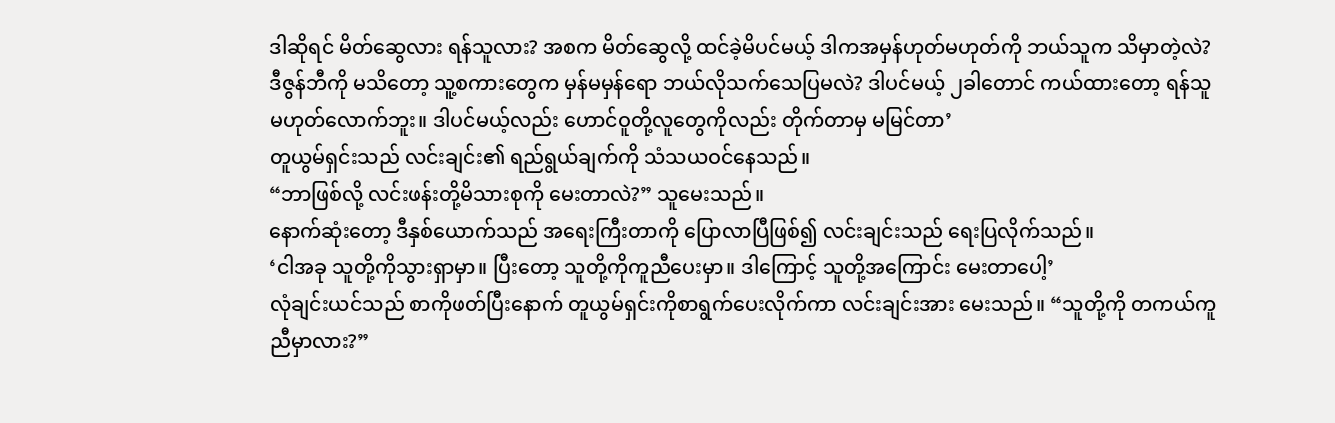ဒါဆိုရင် မိတ်ဆွေလား ရန်သူလား? အစက မိတ်ဆွေလို့ ထင်ခဲ့မိပင်မယ့် ဒါကအမှန်ဟုတ်မဟုတ်ကို ဘယ်သူက သိမှာတဲ့လဲ? ဒီဇွန်ဘီကို မသိတော့ သူ့စကားတွေက မှန်မမှန်ရော ဘယ်လိုသက်သေပြမလဲ? ဒါပင်မယ့် ၂ခါတောင် ကယ်ထားတော့ ရန်သူမဟုတ်လောက်ဘူး။ ဒါပင်မယ့်လည်း ဟောင်ဝူတို့လူတွေကိုလည်း တိုက်တာမှ မမြင်တာ’
တူယွမ်ရှင်းသည် လင်းချင်း၏ ရည်ရွယ်ချက်ကို သံသယဝင်နေသည်။
“ဘာဖြစ်လို့ လင်းဖန်းတို့မိသားစုကို မေးတာလဲ?” သူမေးသည်။
နောက်ဆုံးတော့ ဒီနှစ်ယောက်သည် အရေးကြီးတာကို ပြောလာပြီဖြစ်၍ လင်းချင်းသည် ရေးပြလိုက်သည်။
‘ငါအခု သူတို့ကိုသွားရှာမှာ။ ပြီးတော့ သူတို့ကိုကူညီပေးမှာ။ ဒါကြောင့် သူတို့အကြောင်း မေးတာပေါ့’
လုံချင်းယင်သည် စာကိုဖတ်ပြီးနောက် တူယွမ်ရှင်းကိုစာရွက်ပေးလိုက်ကာ လင်းချင်းအား မေးသည်။ “သူတို့ကို တကယ်ကူညီမှာလား?”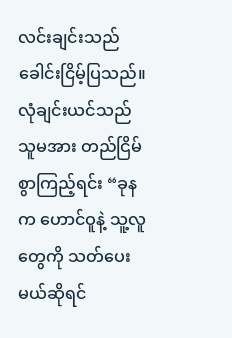လင်းချင်းသည် ခေါင်းငြိမ့်ပြသည်။
လုံချင်းယင်သည် သူမအား တည်ငြိမ်စွာကြည့်ရင်း “ခုနက ဟောင်ဝူနဲ့ သူ့လူတွေကို သတ်ပေးမယ်ဆိုရင်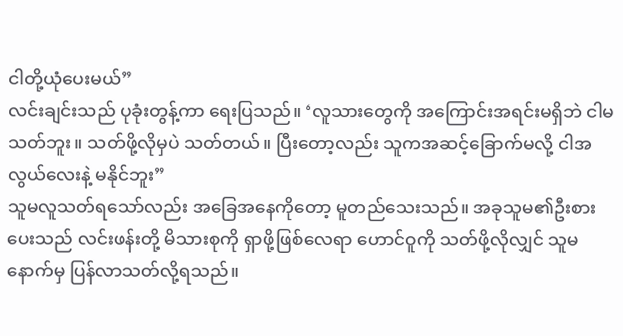ငါတို့ယုံပေးမယ်”
လင်းချင်းသည် ပုခုံးတွန့်ကာ ရေးပြသည်။ ‘လူသားတွေကို အကြောင်းအရင်းမရှိဘဲ ငါမသတ်ဘူး။ သတ်ဖို့လိုမှပဲ သတ်တယ်။ ပြီးတော့လည်း သူကအဆင့်ခြောက်မလို့ ငါအလွယ်လေးနဲ့ မနိုင်ဘူး”
သူမလူသတ်ရသော်လည်း အခြေအနေကိုတော့ မူတည်သေးသည်။ အခုသူမ၏ဦးစားပေးသည် လင်းဖန်းတို့ မိသားစုကို ရှာဖို့ဖြစ်လေရာ ဟောင်ဝူကို သတ်ဖို့လိုလျှင် သူမနောက်မှ ပြန်လာသတ်လို့ရသည်။